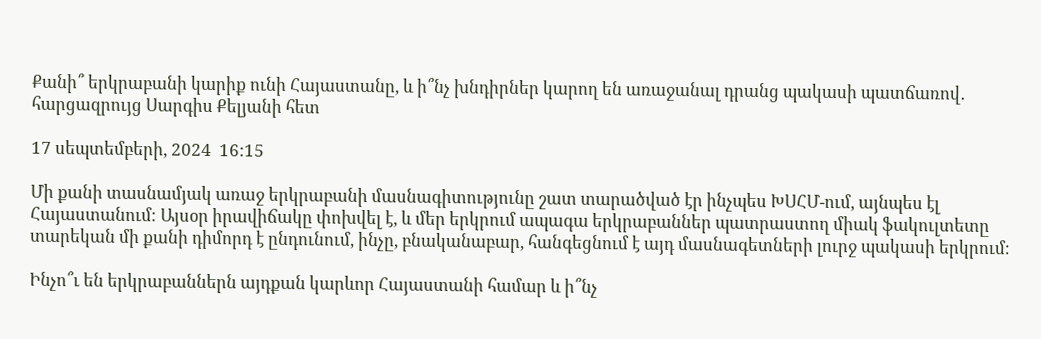Քանի՞ երկրաբանի կարիք ունի Հայաստանը, և ի՞նչ խնդիրներ կարող են առաջանալ դրանց պակասի պատճառով․ հարցազրույց Սարգիս Քելյանի հետ

17 սեպտեմբերի, 2024  16:15

Մի քանի տասնամյակ առաջ երկրաբանի մասնագիտությունը շատ տարածված էր ինչպես ԽՍՀՄ-ում, այնպես էլ Հայաստանում։ Այսօր իրավիճակը փոխվել է, և մեր երկրում ապագա երկրաբաններ պատրաստող միակ ֆակուլտետը տարեկան մի քանի դիմորդ է ընդունում, ինչը, բնականաբար, հանգեցնում է այդ մասնագետների լուրջ պակասի երկրում։

Ինչո՞ւ են երկրաբաններն այդքան կարևոր Հայաստանի համար և ի՞նչ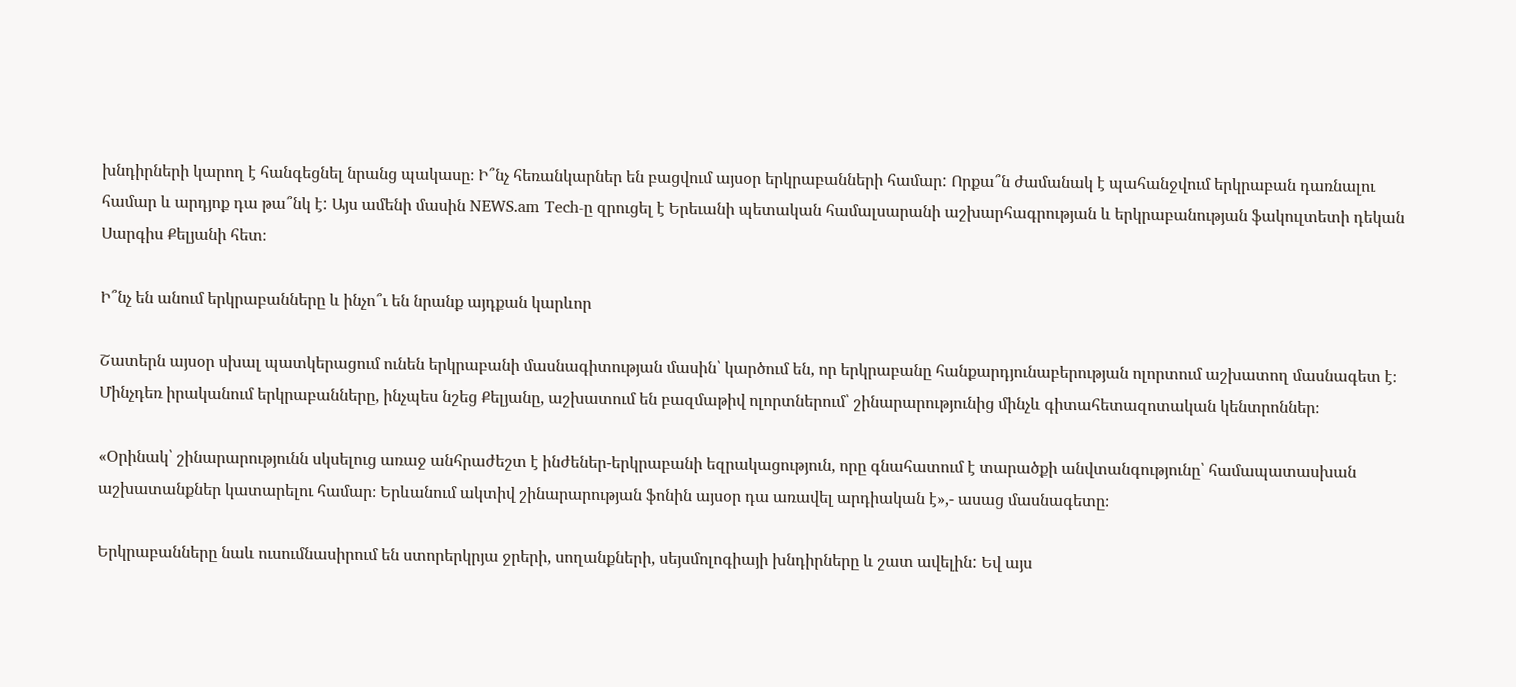խնդիրների կարող է հանգեցնել նրանց պակասը։ Ի՞նչ հեռանկարներ են բացվում այսօր երկրաբանների համար: Որքա՞ն ժամանակ է պահանջվում երկրաբան դառնալու համար և արդյոք դա թա՞նկ է: Այս ամենի մասին NEWS.am Tech-ը զրուցել է Երեւանի պետական համալսարանի աշխարհագրության և երկրաբանության ֆակուլտետի դեկան Սարգիս Քելյանի հետ։

Ի՞նչ են անում երկրաբանները և ինչո՞ւ են նրանք այդքան կարևոր

Շատերն այսօր սխալ պատկերացում ունեն երկրաբանի մասնագիտության մասին՝ կարծում են, որ երկրաբանը հանքարդյունաբերության ոլորտում աշխատող մասնագետ է։ Մինչդեռ իրականում երկրաբանները, ինչպես նշեց Քելյանը, աշխատում են բազմաթիվ ոլորտներում՝ շինարարությունից մինչև գիտահետազոտական կենտրոններ։

«Օրինակ՝ շինարարությունն սկսելուց առաջ անհրաժեշտ է ինժեներ-երկրաբանի եզրակացություն, որը գնահատում է տարածքի անվտանգությունը՝ համապատասխան աշխատանքներ կատարելու համար։ Երևանում ակտիվ շինարարության ֆոնին այսօր դա առավել արդիական է»,- ասաց մասնագետը։

Երկրաբանները նաև ուսումնասիրում են ստորերկրյա ջրերի, սողանքների, սեյսմոլոգիայի խնդիրները և շատ ավելին: Եվ այս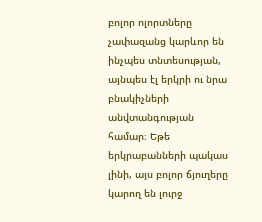բոլոր ոլորտները չափազանց կարևոր են ինչպես տնտեսության, այնպես էլ երկրի ու նրա բնակիչների անվտանգության համար։ Եթե երկրաբանների պակաս լինի, այս բոլոր ճյուղերը կարող են լուրջ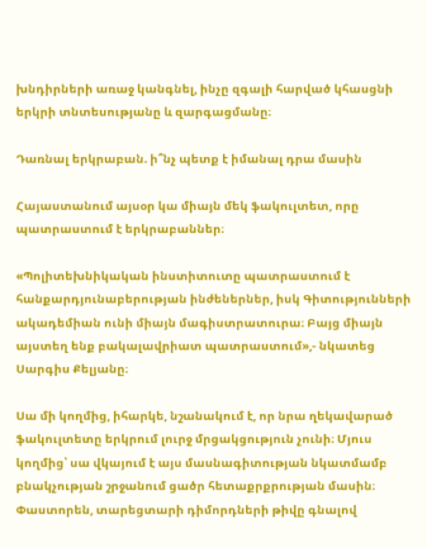խնդիրների առաջ կանգնել, ինչը զգալի հարված կհասցնի երկրի տնտեսությանը և զարգացմանը։

Դառնալ երկրաբան. ի՞նչ պետք է իմանալ դրա մասին

Հայաստանում այսօր կա միայն մեկ ֆակուլտետ, որը պատրաստում է երկրաբաններ։

«Պոլիտեխնիկական ինստիտուտը պատրաստում է հանքարդյունաբերության ինժեներներ, իսկ Գիտությունների ակադեմիան ունի միայն մագիստրատուրա։ Բայց միայն այստեղ ենք բակալավրիատ պատրաստում»,- նկատեց Սարգիս Քելյանը։

Սա մի կողմից, իհարկե, նշանակում է, որ նրա ղեկավարած ֆակուլտետը երկրում լուրջ մրցակցություն չունի։ Մյուս կողմից՝ սա վկայում է այս մասնագիտության նկատմամբ բնակչության շրջանում ցածր հետաքրքրության մասին։ Փաստորեն, տարեցտարի դիմորդների թիվը գնալով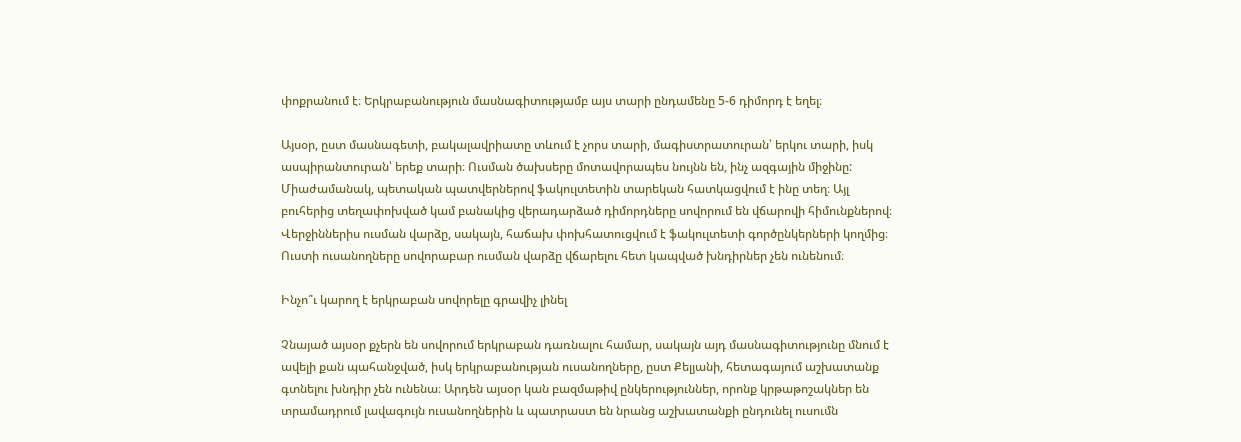փոքրանում է։ Երկրաբանություն մասնագիտությամբ այս տարի ընդամենը 5-6 դիմորդ է եղել։

Այսօր, ըստ մասնագետի, բակալավրիատը տևում է չորս տարի, մագիստրատուրան՝ երկու տարի, իսկ ասպիրանտուրան՝ երեք տարի։ Ուսման ծախսերը մոտավորապես նույնն են, ինչ ազգային միջինը: Միաժամանակ, պետական պատվերներով ֆակուլտետին տարեկան հատկացվում է ինը տեղ։ Այլ բուհերից տեղափոխված կամ բանակից վերադարձած դիմորդները սովորում են վճարովի հիմունքներով։ Վերջիններիս ուսման վարձը, սակայն, հաճախ փոխհատուցվում է ֆակուլտետի գործընկերների կողմից։ Ուստի ուսանողները սովորաբար ուսման վարձը վճարելու հետ կապված խնդիրներ չեն ունենում։

Ինչո՞ւ կարող է երկրաբան սովորելը գրավիչ լինել

Չնայած այսօր քչերն են սովորում երկրաբան դառնալու համար, սակայն այդ մասնագիտությունը մնում է ավելի քան պահանջված, իսկ երկրաբանության ուսանողները, ըստ Քելյանի, հետագայում աշխատանք գտնելու խնդիր չեն ունենա։ Արդեն այսօր կան բազմաթիվ ընկերություններ, որոնք կրթաթոշակներ են տրամադրում լավագույն ուսանողներին և պատրաստ են նրանց աշխատանքի ընդունել ուսումն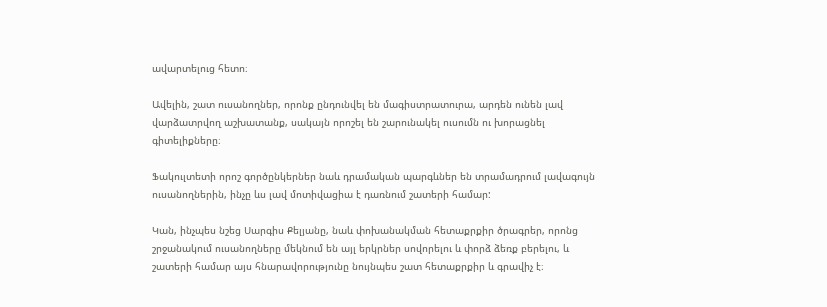ավարտելուց հետո։

Ավելին, շատ ուսանողներ, որոնք ընդունվել են մագիստրատուրա, արդեն ունեն լավ վարձատրվող աշխատանք, սակայն որոշել են շարունակել ուսումն ու խորացնել գիտելիքները։

Ֆակուլտետի որոշ գործընկերներ նաև դրամական պարգևներ են տրամադրում լավագույն ուսանողներին, ինչը ևս լավ մոտիվացիա է դառնում շատերի համար:

Կան, ինչպես նշեց Սարգիս Քելյանը, նաև փոխանակման հետաքրքիր ծրագրեր, որոնց շրջանակում ուսանողները մեկնում են այլ երկրներ սովորելու և փորձ ձեռք բերելու, և շատերի համար այս հնարավորությունը նույնպես շատ հետաքրքիր և գրավիչ է։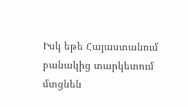Իսկ եթե Հայաստանում բանակից տարկետում մտցնեն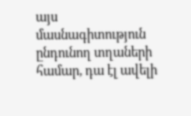այս մասնագիտություն ընդունող տղաների համար, դա էլ ավելի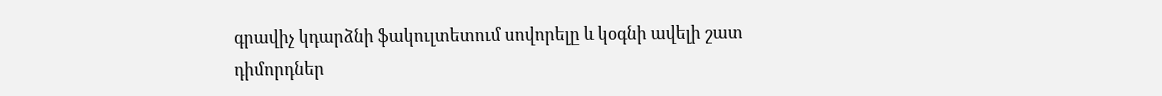գրավիչ կդարձնի ֆակուլտետում սովորելը և կօգնի ավելի շատ դիմորդներ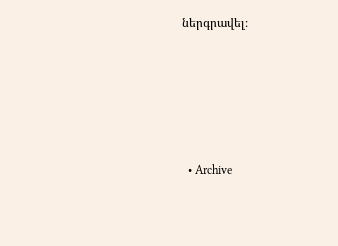ներգրավել։






  • Archive